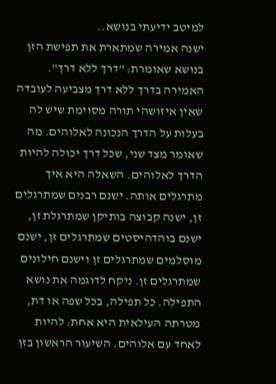למיטב ידיעתי בנושא..
ישנה אמירה שמתארת את תפישת הזן בנושא שאומרת: "דרך ללא דרך". האמירה בדרך ללא דרך מצביעה לעובדה שאין איזושהי תורה מסוימת שיש לה בעלות על הדרך הנכונה לאלוהים. מה שאומר מצד שני, שכל דרך יכולה להיות הדרך לאלוהים. השאלה היא איך מתרגלים אותה. ישנם רבנים שמתרגלים זן, ישנה קבוצה בותיקן שמתרגלת זן, ישנם בוהדהיסטים שמתרגלים זן, ישנם מוסלמים שמתרגלים זן וישנם חילונים שמתרגלים זן. ניקח לדוגמה את נושא התפילה. כל תפילה, בכל שפה או דת, מטרתה העילאית היא אחת: להיות לאחד עם אלוהים. השיעור הראשון בזן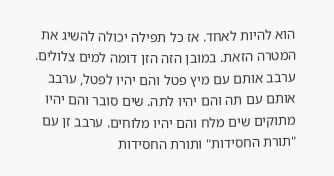הוא להיות לאחד. אז כל תפילה יכולה להשיג את המטרה הזאת. במובן הזה הזן דומה למים צלולים. ערבב אותם עם מיץ פטל והם יהיו לפטל, ערבב אותם עם תה והם יהיו לתה. שים סובר והם יהיו מתוקים שים מלח והם יהיו מלוחים. ערבב זן עם "תורת החסידות" ותורת החסידות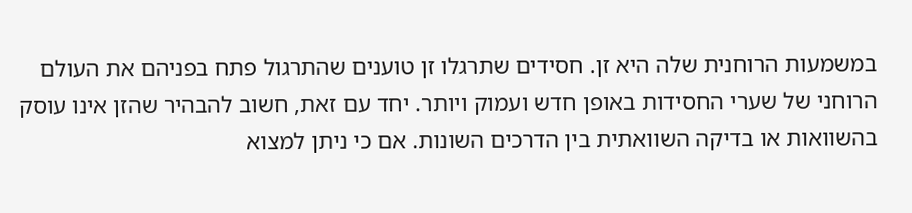במשמעות הרוחנית שלה היא זן. חסידים שתרגלו זן טוענים שהתרגול פתח בפניהם את העולם הרוחני של שערי החסידות באופן חדש ועמוק ויותר. יחד עם זאת, חשוב להבהיר שהזן אינו עוסק בהשוואות או בדיקה השוואתית בין הדרכים השונות. אם כי ניתן למצוא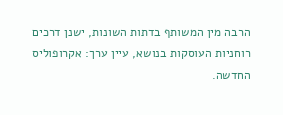הרבה מין המשותף בדתות השונות, ישנן דרכים רוחניות העוסקות בנושא, עיין ערך: אקרופוליס החדשה.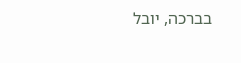בברכה, יובל